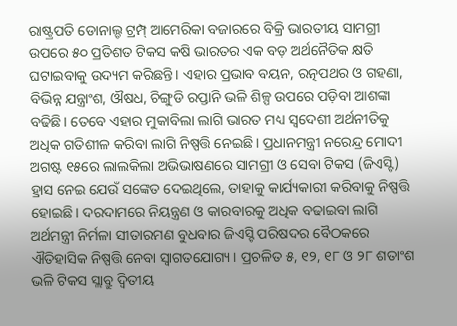ରାଷ୍ଟ୍ରପତି ଡୋନାଲ୍ଡ ଟ୍ରମ୍ପ୍ ଆମେରିକା ବଜାରରେ ବିକ୍ରି ଭାରତୀୟ ସାମଗ୍ରୀ ଉପରେ ୫୦ ପ୍ରତିଶତ ଟିକସ କଷି ଭାରତର ଏକ ବଡ଼ ଅର୍ଥନୈତିକ କ୍ଷତି ଘଟାଇବାକୁ ଉଦ୍ୟମ କରିଛନ୍ତି। ଏହାର ପ୍ରଭାବ ବୟନ, ରତ୍ନପଥର ଓ ଗହଣା, ବିଭିନ୍ନ ଯନ୍ତ୍ରାଂଶ, ଔଷଧ, ଚିଙ୍ଗୁଡି ରପ୍ତାନି ଭଳି ଶିଳ୍ପ ଉପରେ ପଡ଼ିବା ଆଶଙ୍କା ବଢିଛି। ତେବେ ଏହାର ମୁକାବିଲା ଲାଗି ଭାରତ ମଧ୍ୟ ସ୍ବଦେଶୀ ଅର୍ଥନୀତିକୁ ଅଧିକ ଗତିଶୀଳ କରିବା ଲାଗି ନିଷ୍ପତ୍ତି ନେଇଛି। ପ୍ରଧାନମନ୍ତ୍ରୀ ନରେନ୍ଦ୍ର ମୋଦୀ ଅଗଷ୍ଟ ୧୫ରେ ଲାଲକିଲା ଅଭିଭାଷଣରେ ସାମଗ୍ରୀ ଓ ସେବା ଟିକସ (ଜିଏସ୍ଟି) ହ୍ରାସ ନେଇ ଯେଉଁ ସଙ୍କେତ ଦେଇଥିଲେ, ତାହାକୁ କାର୍ଯ୍ୟକାରୀ କରିବାକୁ ନିଷ୍ପତ୍ତି ହୋଇଛି। ଦରଦାମରେ ନିୟନ୍ତ୍ରଣ ଓ କାରବାରକୁ ଅଧିକ ବଢାଇବା ଲାଗି ଅର୍ଥମନ୍ତ୍ରୀ ନିର୍ମଳା ସୀତାରମଣ ବୁଧବାର ଜିଏସ୍ଟି ପରିଷଦର ବୈଠକରେ ଐତିହାସିକ ନିଷ୍ପତ୍ତି ନେବା ସ୍ବାଗତଯୋଗ୍ୟ। ପ୍ରଚଳିତ ୫, ୧୨, ୧୮ ଓ ୨୮ ଶତାଂଶ ଭଳି ଟିକସ ସ୍ଲାବ୍ରୁ ଦ୍ବିତୀୟ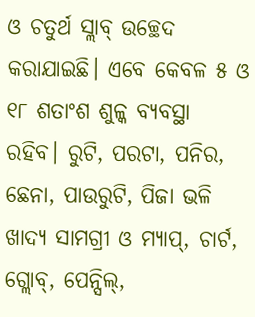ଓ ଚତୁର୍ଥ ସ୍ଲାବ୍ ଉଚ୍ଛେଦ କରାଯାଇଛି। ଏବେ କେବଳ ୫ ଓ ୧୮ ଶତାଂଶ ଶୁଳ୍କ ବ୍ୟବସ୍ଥା ରହିବ। ରୁଟି, ପରଟା, ପନିର, ଛେନା, ପାଉରୁଟି, ପିଜା ଭଳି ଖାଦ୍ୟ ସାମଗ୍ରୀ ଓ ମ୍ୟାପ୍, ଚାର୍ଟ, ଗ୍ଲୋବ୍, ପେନ୍ସିଲ୍,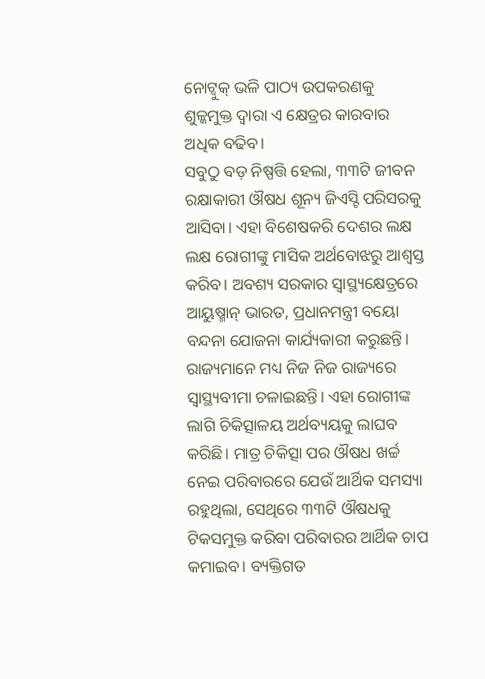ନୋଟ୍ବୁକ୍ ଭଳି ପାଠ୍ୟ ଉପକରଣକୁ ଶୁଳ୍କମୁକ୍ତ ଦ୍ବାରା ଏ କ୍ଷେତ୍ରର କାରବାର ଅଧିକ ବଢିବ।
ସବୁଠୁ ବଡ଼ ନିଷ୍ପତ୍ତି ହେଲା, ୩୩ଟି ଜୀବନ ରକ୍ଷାକାରୀ ଔଷଧ ଶୂନ୍ୟ ଜିଏସ୍ଟି ପରିସରକୁ ଆସିବା। ଏହା ବିଶେଷକରି ଦେଶର ଲକ୍ଷ ଲକ୍ଷ ରୋଗୀଙ୍କୁ ମାସିକ ଅର୍ଥବୋଝରୁ ଆଶ୍ବସ୍ତ କରିବ। ଅବଶ୍ୟ ସରକାର ସ୍ବାସ୍ଥ୍ୟକ୍ଷେତ୍ରରେ ଆୟୁଷ୍ମାନ୍ ଭାରତ, ପ୍ରଧାନମନ୍ତ୍ରୀ ବୟୋ ବନ୍ଦନା ଯୋଜନା କାର୍ଯ୍ୟକାରୀ କରୁଛନ୍ତି। ରାଜ୍ୟମାନେ ମଧ୍ୟ ନିଜ ନିଜ ରାଜ୍ୟରେ ସ୍ବାସ୍ଥ୍ୟବୀମା ଚଳାଇଛନ୍ତି। ଏହା ରୋଗୀଙ୍କ ଲାଗି ଚିକିତ୍ସାଳୟ ଅର୍ଥବ୍ୟୟକୁ ଲାଘବ କରିଛି। ମାତ୍ର ଚିକିତ୍ସା ପର ଔଷଧ ଖର୍ଚ୍ଚ ନେଇ ପରିବାରରେ ଯେଉଁ ଆର୍ଥିକ ସମସ୍ୟା ରହୁଥିଲା, ସେଥିରେ ୩୩ଟି ଔଷଧକୁ ଟିକସମୁକ୍ତ କରିବା ପରିବାରର ଆର୍ଥିକ ଚାପ କମାଇବ। ବ୍ୟକ୍ତିଗତ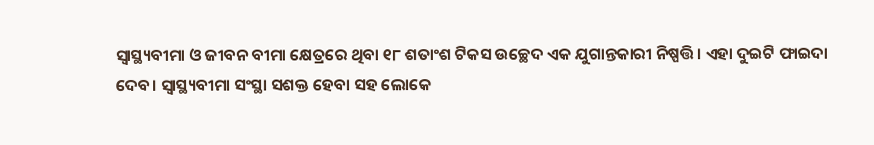ସ୍ବାସ୍ଥ୍ୟବୀମା ଓ ଜୀବନ ବୀମା କ୍ଷେତ୍ରରେ ଥିବା ୧୮ ଶତାଂଶ ଟିକସ ଉଚ୍ଛେଦ ଏକ ଯୁଗାନ୍ତକାରୀ ନିଷ୍ପତ୍ତି। ଏହା ଦୁଇଟି ଫାଇଦା ଦେବ। ସ୍ବାସ୍ଥ୍ୟବୀମା ସଂସ୍ଥା ସଶକ୍ତ ହେବା ସହ ଲୋକେ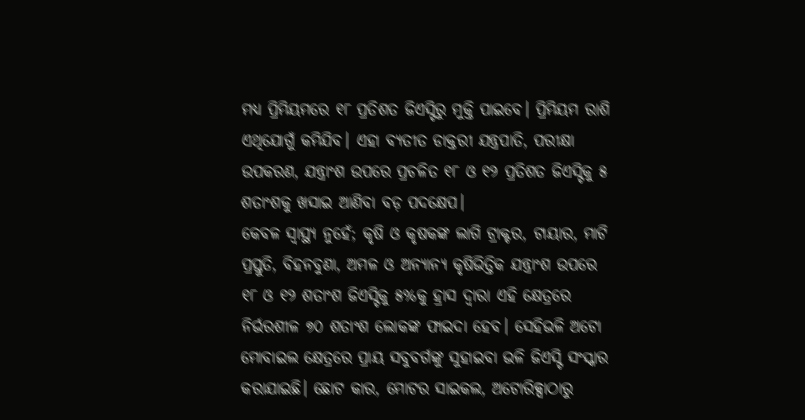ମଧ୍ୟ ପ୍ରିମିୟମରେ ୧୮ ପ୍ରତିଶତ ଜିଏସ୍ଟିରୁ ମୁକ୍ତି ପାଇବେ। ପ୍ରିମିୟମ ରାଶି ଏଥିଯୋଗୁଁ କମିଯିବ। ଏହା ବ୍ୟତୀତ ଡାକ୍ତରୀ ଯନ୍ତ୍ରପାତି, ପରୀକ୍ଷା ଉପକରଣ, ଯନ୍ତ୍ରାଂଶ ଉପରେ ପ୍ରଚଳିତ ୧୮ ଓ ୧୨ ପ୍ରତିଶତ ଜିଏସ୍ଟିକୁ ୫ ଶତାଂଶକୁ ଖସାଇ ଆଣିବା ବଡ଼ ପଦକ୍ଷେପ।
କେବଳ ସ୍ବାସ୍ଥ୍ୟ ନୁହେଁ; କୃଷି ଓ କୃଷକଙ୍କ ଲାଗି ଟ୍ରାକ୍ଟର, ଟାୟାର, ମାଟି ପ୍ରସ୍ତୁତି, ବିହନବୁଣା, ଅମଳ ଓ ଅନ୍ୟାନ୍ୟ କୃଷିଭିତ୍ତିକ ଯନ୍ତ୍ରାଂଶ ଉପରେ ୧୮ ଓ ୧୨ ଶତାଂଶ ଜିଏସ୍ଟିକୁ ୫%କୁ ହ୍ରାସ ଦ୍ବାରା ଏହି କ୍ଷେତ୍ରରେ ନିର୍ଭରଶୀଳ ୭୦ ଶତାଂଶ ଲୋକଙ୍କ ଫାଇଦା ହେବ। ସେହିଭଳି ଅଟୋ ମୋବାଇଲ କ୍ଷେତ୍ରରେ ପ୍ରାୟ ସବୁବର୍ଗଙ୍କୁ ସୁହାଇବା ଭଳି ଜିଏସ୍ଟି ସଂସ୍କାର କରାଯାଇଛି। ଛୋଟ କାର, ମୋଟର ସାଇକଲ, ଅଟୋରିକ୍ସାଠାରୁ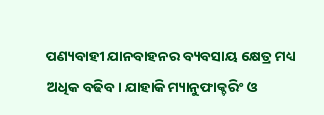ପଣ୍ୟବାହୀ ଯାନବାହନର ବ୍ୟବସାୟ କ୍ଷେତ୍ର ମଧ୍ୟ ଅଧିକ ବଢିବ। ଯାହାକି ମ୍ୟାନୁଫାକ୍ଚରିଂ ଓ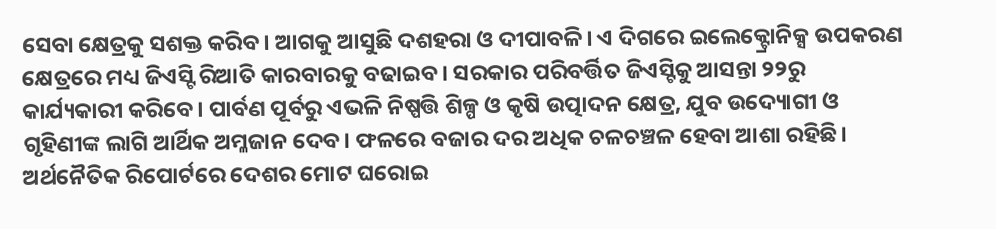ସେବା କ୍ଷେତ୍ରକୁ ସଶକ୍ତ କରିବ। ଆଗକୁ ଆସୁଛି ଦଶହରା ଓ ଦୀପାବଳି। ଏ ଦିଗରେ ଇଲେକ୍ଟ୍ରୋନିକ୍ସ ଉପକରଣ କ୍ଷେତ୍ରରେ ମଧ୍ୟ ଜିଏସ୍ଟି ରିଆତି କାରବାରକୁ ବଢାଇବ। ସରକାର ପରିବର୍ତ୍ତିତ ଜିଏସ୍ଟିକୁ ଆସନ୍ତା ୨୨ରୁ କାର୍ଯ୍ୟକାରୀ କରିବେ। ପାର୍ବଣ ପୂର୍ବରୁ ଏଭଳି ନିଷ୍ପତ୍ତି ଶିଳ୍ପ ଓ କୃଷି ଉତ୍ପାଦନ କ୍ଷେତ୍ର, ଯୁବ ଉଦ୍ୟୋଗୀ ଓ ଗୃହିଣୀଙ୍କ ଲାଗି ଆର୍ଥିକ ଅମ୍ଳଜାନ ଦେବ। ଫଳରେ ବଜାର ଦର ଅଧିକ ଚଳଚଞ୍ଚଳ ହେବା ଆଶା ରହିଛି। ଅର୍ଥନୈତିକ ରିପୋର୍ଟରେ ଦେଶର ମୋଟ ଘରୋଇ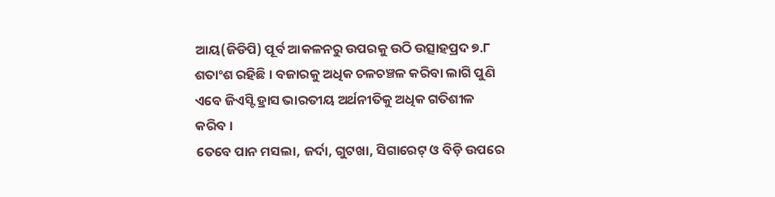ଆୟ(ଜିଡିପି) ପୂର୍ବ ଆକଳନରୁ ଉପରକୁ ଉଠି ଉତ୍ସାହପ୍ରଦ ୭.୮ ଶତାଂଶ ରହିଛି। ବଜାରକୁ ଅଧିକ ଚଳଚଞ୍ଚଳ କରିବା ଲାଗି ପୁଣି ଏବେ ଜିଏସ୍ଟି ହ୍ରାସ ଭାରତୀୟ ଅର୍ଥନୀତିକୁ ଅଧିକ ଗତିଶୀଳ କରିବ।
ତେବେ ପାନ ମସଲା, ଜର୍ଦା, ଗୁଟଖା, ସିଗାରେଟ୍ ଓ ବିଡ଼ି ଉପରେ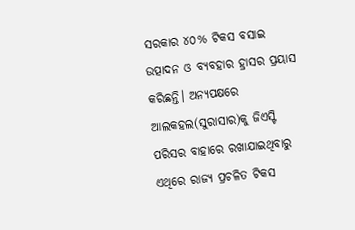ସରକାର ୪୦% ଟିକସ ବସାଇ ଉତ୍ପାଦନ ଓ ବ୍ୟବହାର ହ୍ରାସର ପ୍ରୟାସ କରିଛନ୍ତି। ଅନ୍ୟପକ୍ଷରେ ଆଲକହଲ(ସୁରାସାର)କୁ ଜିଏସ୍ଟି ପରିସର ବାହାରେ ରଖାଯାଇଥିବାରୁ ଏଥିରେ ରାଜ୍ୟ ପ୍ରଚଳିତ ଟିକସ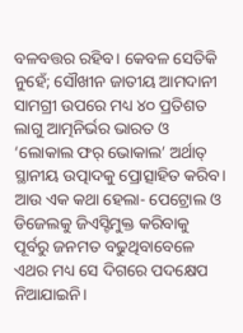ବଳବତ୍ତର ରହିବ। କେବଳ ସେତିକି ନୁହେଁ; ସୌଖୀନ ଜାତୀୟ ଆମଦାନୀ ସାମଗ୍ରୀ ଉପରେ ମଧ୍ୟ ୪୦ ପ୍ରତିଶତ ଲାଗୁ ଆତ୍ମନିର୍ଭର ଭାରତ ଓ ‘ଲୋକାଲ ଫର୍ ଭୋକାଲ’ ଅର୍ଥାତ୍ ସ୍ଥାନୀୟ ଉତ୍ପାଦକୁ ପ୍ରୋତ୍ସାହିତ କରିବ। ଆଉ ଏକ କଥା ହେଲା- ପେଟ୍ରୋଲ ଓ ଡିଜେଲକୁ ଜିଏସ୍ଟିମୁକ୍ତ କରିବାକୁ ପୂର୍ବରୁ ଜନମତ ବଢୁଥିବାବେଳେ ଏଥର ମଧ୍ୟ ସେ ଦିଗରେ ପଦକ୍ଷେପ ନିଆଯାଇନି।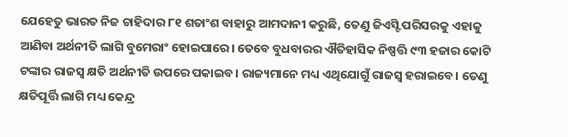ଯେହେତୁ ଭାରତ ନିଜ ଚାହିଦାର ୮୧ ଶତାଂଶ ବାହାରୁ ଆମଦାନୀ କରୁଛି, ତେଣୁ ଜିଏସ୍ଟି ପରିସରକୁ ଏହାକୁ ଆଣିବା ଅର୍ଥନୀତି ଲାଗି ବୁମେରାଂ ହୋଇପାରେ। ତେବେ ବୁଧବାରର ଐତିହାସିକ ନିଷ୍ପତ୍ତି ୯୩ ହଜାର କୋଟି ଟଙ୍କାର ରାଜସ୍ବ କ୍ଷତି ଅର୍ଥନୀତି ଉପରେ ପକାଇବ। ରାଜ୍ୟମାନେ ମଧ୍ୟ ଏଥିଯୋଗୁଁ ରାଜସ୍ବ ହରାଇବେ। ତେଣୁ କ୍ଷତିପୂର୍ତ୍ତି ଲାଗି ମଧ୍ୟ କେନ୍ଦ୍ର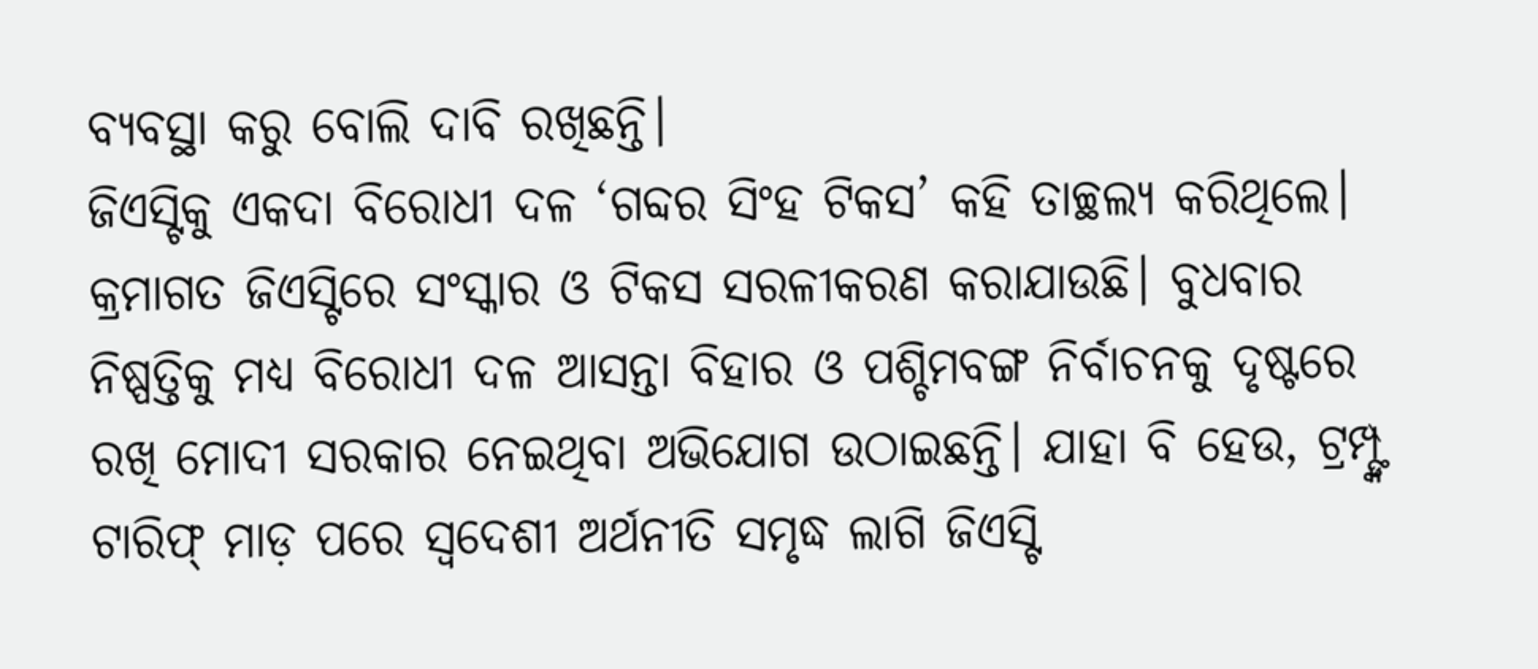ବ୍ୟବସ୍ଥା କରୁ ବୋଲି ଦାବି ରଖିଛନ୍ତି।
ଜିଏସ୍ଟିକୁ ଏକଦା ବିରୋଧୀ ଦଳ ‘ଗବ୍ଦର ସିଂହ ଟିକସ’ କହି ତାଚ୍ଛଲ୍ୟ କରିଥିଲେ। କ୍ରମାଗତ ଜିଏସ୍ଟିରେ ସଂସ୍କାର ଓ ଟିକସ ସରଳୀକରଣ କରାଯାଉଛି। ବୁଧବାର ନିଷ୍ପତ୍ତିକୁ ମଧ୍ୟ ବିରୋଧୀ ଦଳ ଆସନ୍ତା ବିହାର ଓ ପଶ୍ଚିମବଙ୍ଗ ନିର୍ବାଚନକୁ ଦୃଷ୍ଟରେ ରଖି ମୋଦୀ ସରକାର ନେଇଥିବା ଅଭିଯୋଗ ଉଠାଇଛନ୍ତି। ଯାହା ବି ହେଉ, ଟ୍ରମ୍ପ୍ଙ୍କ ଟାରିଫ୍ ମାଡ଼ ପରେ ସ୍ବଦେଶୀ ଅର୍ଥନୀତି ସମୃଦ୍ଧ ଲାଗି ଜିଏସ୍ଟି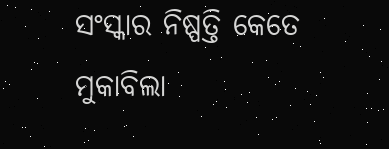ସଂସ୍କାର ନିଷ୍ପତ୍ତି କେତେ ମୁକାବିଲା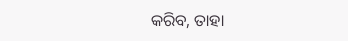କରିବ, ତାହା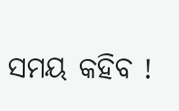ସମୟ କହିବ !